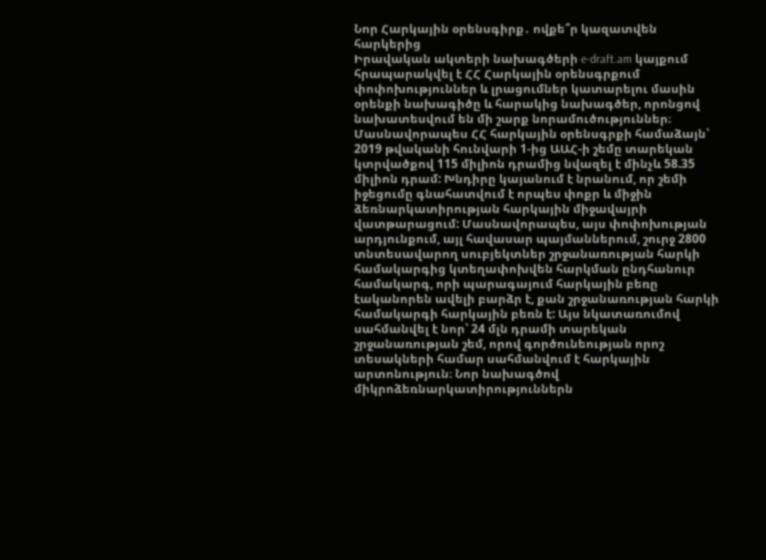Նոր Հարկային օրենսգիրք․ ովքե՞ր կազատվեն հարկերից
Իրավական ակտերի նախագծերի e-draft.am կայքում հրապարակվել է ՀՀ Հարկային օրենսգրքում փոփոխություններ և լրացումներ կատարելու մասին օրենքի նախագիծը և հարակից նախագծեր, որոնցով նախատեսվում են մի շարք նորամուծություններ։ Մասնավորապես ՀՀ հարկային օրենսգրքի համաձայն՝ 2019 թվականի հունվարի 1-ից ԱԱՀ-ի շեմը տարեկան կտրվածքով 115 միլիոն դրամից նվազել է մինչև 58.35 միլիոն դրամ: Խնդիրը կայանում է նրանում, որ շեմի իջեցումը գնահատվում է որպես փոքր և միջին ձեռնարկատիրության հարկային միջավայրի վատթարացում: Մասնավորապես, այս փոփոխության արդյունքում, այլ հավասար պայմաններում, շուրջ 2800 տնտեսավարող սուբյեկտներ շրջանառության հարկի համակարգից կտեղափոխվեն հարկման ընդհանուր համակարգ, որի պարագայում հարկային բեռը էականորեն ավելի բարձր է, քան շրջանառության հարկի համակարգի հարկային բեռն է: Այս նկատառումով սահմանվել է նոր՝ 24 մլն դրամի տարեկան շրջանառության շեմ, որով գործունեության որոշ տեսակների համար սահմանվում է հարկային արտոնություն։ Նոր նախագծով միկրոձեռնարկատիրություններն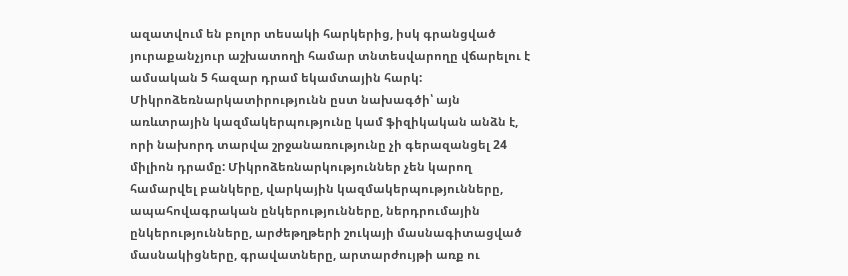ազատվում են բոլոր տեսակի հարկերից, իսկ գրանցված յուրաքանչյուր աշխատողի համար տնտեսվարողը վճարելու է ամսական 5 հազար դրամ եկամտային հարկ: Միկրոձեռնարկատիրությունն ըստ նախագծի՝ այն առևտրային կազմակերպությունը կամ ֆիզիկական անձն է, որի նախորդ տարվա շրջանառությունը չի գերազանցել 24 միլիոն դրամը: Միկրոձեռնարկություններ չեն կարող համարվել բանկերը, վարկային կազմակերպությունները, ապահովագրական ընկերությունները, ներդրումային ընկերությունները, արժեթղթերի շուկայի մասնագիտացված մասնակիցները, գրավատները, արտարժույթի առք ու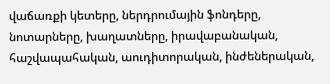վաճառքի կետերը, ներդրումային ֆոնդերը, նոտարները, խաղատները, իրավաբանական, հաշվապահական, աուդիտորական, ինժեներական,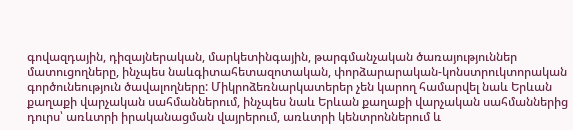գովազդային, դիզայներական, մարկետինգային, թարգմանչական ծառայություններ մատուցողները, ինչպես նաևգիտահետազոտական, փորձարարական-կոնստրուկտորական գործունեություն ծավալողները: Միկրոձեռնարկատերեր չեն կարող համարվել նաև Երևան քաղաքի վարչական սահմաններում, ինչպես նաև Երևան քաղաքի վարչական սահմաններից դուրս՝ առևտրի իրականացման վայրերում, առևտրի կենտրոններում և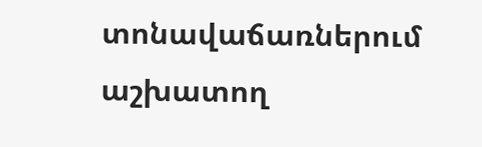տոնավաճառներում աշխատող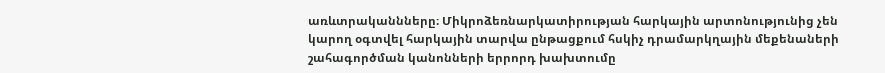առևտրականնները։ Միկրոձեռնարկատիրության հարկային արտոնությունից չեն կարող օգտվել հարկային տարվա ընթացքում հսկիչ դրամարկղային մեքենաների շահագործման կանոնների երրորդ խախտումը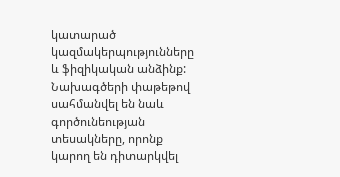կատարած կազմակերպությունները և ֆիզիկական անձինք: Նախագծերի փաթեթով սահմանվել են նաև գործունեության տեսակները, որոնք կարող են դիտարկվել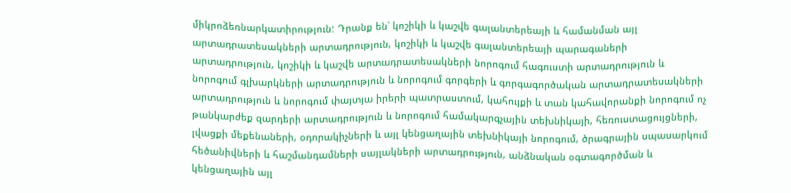միկրոձեռնարկատիրություն: Դրանք են՝ կոշիկի և կաշվե գալանտերեայի և համանման այլ արտադրատեսակների արտադրություն, կոշիկի և կաշվե գալանտերեայի պարագաների արտադրություն, կոշիկի և կաշվե արտադրատեսակների նորոգում հագուստի արտադրություն և նորոգում գլխարկների արտադրություն և նորոգում գորգերի և գորգագործական արտադրատեսակների արտադրություն և նորոգում փայտյա իրերի պատրաստում, կահույքի և տան կահավորանքի նորոգում ոչ թանկարժեք զարդերի արտադրություն և նորոգում համակարգչային տեխնիկայի, հեռուստացույցների, լվացքի մեքենաների, օդորակիչների և այլ կենցաղային տեխնիկայի նորոգում, ծրագրային սպասարկում հեծանիվների և հաշմանդամների սայլակների արտադրություն, անձնական օգտագործման և կենցաղային այլ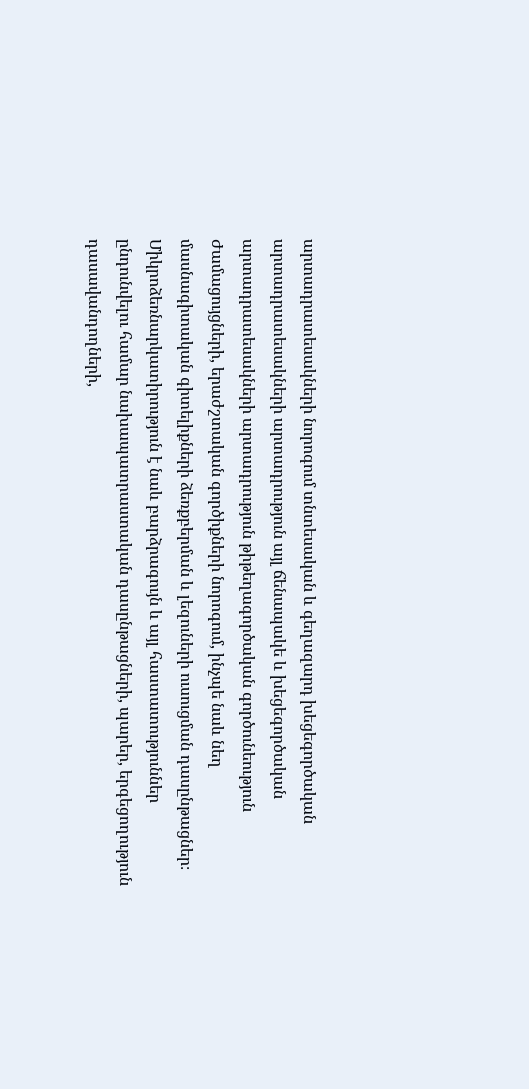արտադրատեսակների նորոգում տնտեսական և գեղազարդ խեցեգործական արտադրատեսակների արտադրություն այլ ճենապակե և խեցեգործական արտադրատեսակների արտադրություն թիթեղագործական գործունեություն Ժամացույցների, երաժշտական գործիքների նորոգում, ինչպե նաև նեղ մասնագիտական գիտելիքների ձեռքբերման և լեզուների ուսուցման դասընթացներ։ Միկրոձեռնարկատիրություն է նաև բարձրագույն և այլ հաստատություններ ընդունվելու համար նախապատրաստական դասընթացների, պարեր, երգեցողություն դասավանդողների,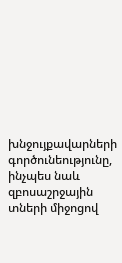խնջույքավարների գործունեությունը, ինչպես նաև զբոսաշրջային տների միջոցով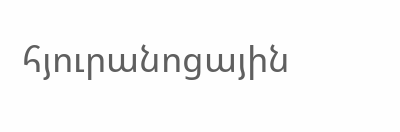հյուրանոցային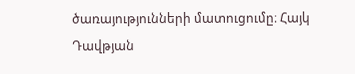ծառայությունների մատուցումը։ Հայկ Դավթյան